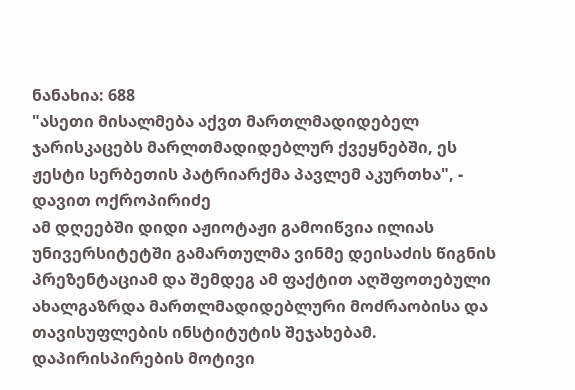ნანახია: 688
"ასეთი მისალმება აქვთ მართლმადიდებელ ჯარისკაცებს მარლთმადიდებლურ ქვეყნებში, ეს ჟესტი სერბეთის პატრიარქმა პავლემ აკურთხა", - დავით ოქროპირიძე
ამ დღეებში დიდი აჟიოტაჟი გამოიწვია ილიას უნივერსიტეტში გამართულმა ვინმე დეისაძის წიგნის პრეზენტაციამ და შემდეგ ამ ფაქტით აღშფოთებული ახალგაზრდა მართლმადიდებლური მოძრაობისა და თავისუფლების ინსტიტუტის შეჯახებამ. დაპირისპირების მოტივი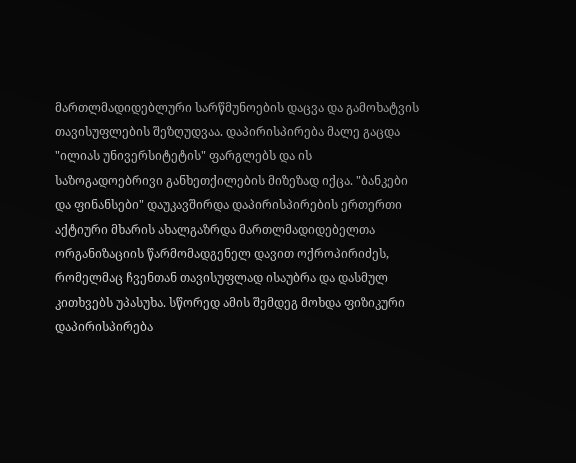მართლმადიდებლური სარწმუნოების დაცვა და გამოხატვის თავისუფლების შეზღუდვაა. დაპირისპირება მალე გაცდა "ილიას უნივერსიტეტის" ფარგლებს და ის საზოგადოებრივი განხეთქილების მიზეზად იქცა. "ბანკები და ფინანსები" დაუკავშირდა დაპირისპირების ერთერთი აქტიური მხარის ახალგაზრდა მართლმადიდებელთა ორგანიზაციის წარმომადგენელ დავით ოქროპირიძეს, რომელმაც ჩვენთან თავისუფლად ისაუბრა და დასმულ კითხვებს უპასუხა. სწორედ ამის შემდეგ მოხდა ფიზიკური დაპირისპირება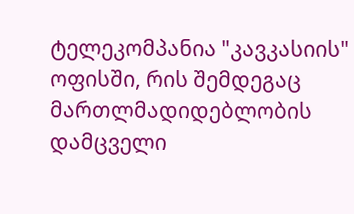ტელეკომპანია "კავკასიის" ოფისში, რის შემდეგაც მართლმადიდებლობის დამცველი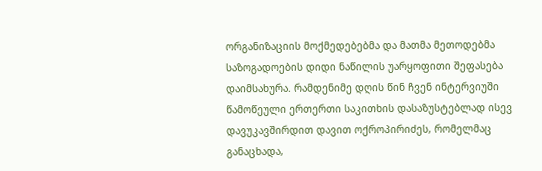ორგანიზაციის მოქმედებებმა და მათმა მეთოდებმა საზოგადოების დიდი ნაწილის უარყოფითი შეფასება დაიმსახურა. რამდენიმე დღის წინ ჩვენ ინტერვიუში წამოწეული ერთერთი საკითხის დასაზუსტებლად ისევ დავუკავშირდით დავით ოქროპირიძეს, რომელმაც განაცხადა,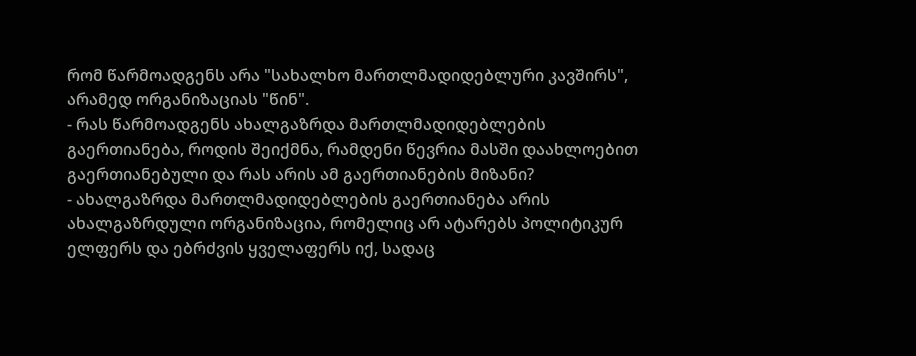რომ წარმოადგენს არა "სახალხო მართლმადიდებლური კავშირს", არამედ ორგანიზაციას "წინ".
- რას წარმოადგენს ახალგაზრდა მართლმადიდებლების გაერთიანება, როდის შეიქმნა, რამდენი წევრია მასში დაახლოებით გაერთიანებული და რას არის ამ გაერთიანების მიზანი?
- ახალგაზრდა მართლმადიდებლების გაერთიანება არის ახალგაზრდული ორგანიზაცია, რომელიც არ ატარებს პოლიტიკურ ელფერს და ებრძვის ყველაფერს იქ, სადაც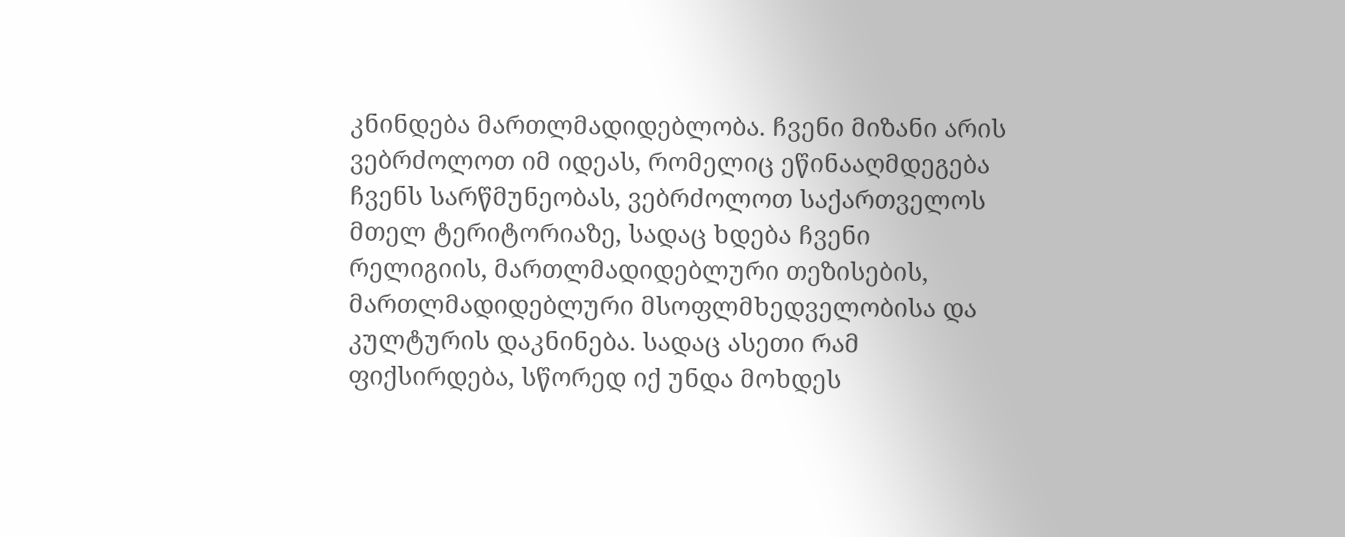კნინდება მართლმადიდებლობა. ჩვენი მიზანი არის ვებრძოლოთ იმ იდეას, რომელიც ეწინააღმდეგება ჩვენს სარწმუნეობას, ვებრძოლოთ საქართველოს მთელ ტერიტორიაზე, სადაც ხდება ჩვენი რელიგიის, მართლმადიდებლური თეზისების, მართლმადიდებლური მსოფლმხედველობისა და კულტურის დაკნინება. სადაც ასეთი რამ ფიქსირდება, სწორედ იქ უნდა მოხდეს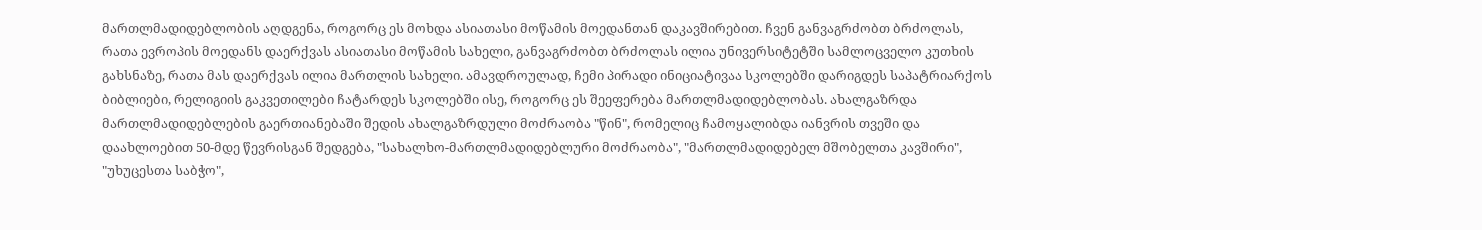მართლმადიდებლობის აღდგენა, როგორც ეს მოხდა ასიათასი მოწამის მოედანთან დაკავშირებით. ჩვენ განვაგრძობთ ბრძოლას, რათა ევროპის მოედანს დაერქვას ასიათასი მოწამის სახელი, განვაგრძობთ ბრძოლას ილია უნივერსიტეტში სამლოცველო კუთხის გახსნაზე, რათა მას დაერქვას ილია მართლის სახელი. ამავდროულად, ჩემი პირადი ინიციატივაა სკოლებში დარიგდეს საპატრიარქოს ბიბლიები, რელიგიის გაკვეთილები ჩატარდეს სკოლებში ისე, როგორც ეს შეეფერება მართლმადიდებლობას. ახალგაზრდა მართლმადიდებლების გაერთიანებაში შედის ახალგაზრდული მოძრაობა "წინ", რომელიც ჩამოყალიბდა იანვრის თვეში და დაახლოებით 50-მდე წევრისგან შედგება, "სახალხო-მართლმადიდებლური მოძრაობა", "მართლმადიდებელ მშობელთა კავშირი", "უხუცესთა საბჭო",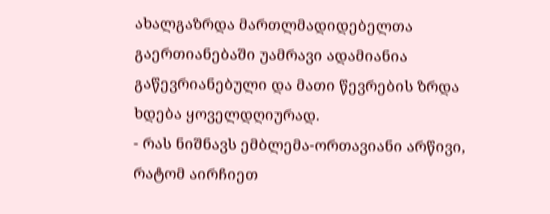ახალგაზრდა მართლმადიდებელთა გაერთიანებაში უამრავი ადამიანია გაწევრიანებული და მათი წევრების ზრდა ხდება ყოველდღიურად.
- რას ნიშნავს ემბლემა-ორთავიანი არწივი, რატომ აირჩიეთ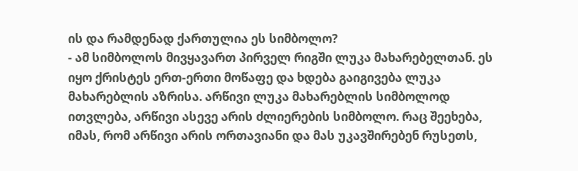ის და რამდენად ქართულია ეს სიმბოლო?
- ამ სიმბოლოს მივყავართ პირველ რიგში ლუკა მახარებელთან. ეს იყო ქრისტეს ერთ-ერთი მოწაფე და ხდება გაიგივება ლუკა მახარებლის აზრისა. არწივი ლუკა მახარებლის სიმბოლოდ ითვლება, არწივი ასევე არის ძლიერების სიმბოლო. რაც შეეხება, იმას, რომ არწივი არის ორთავიანი და მას უკავშირებენ რუსეთს,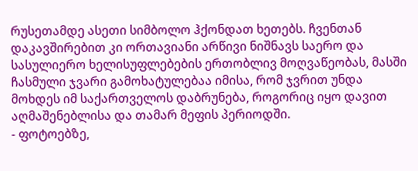რუსეთამდე ასეთი სიმბოლო ჰქონდათ ხეთებს. ჩვენთან დაკავშირებით კი ორთავიანი არწივი ნიშნავს საერო და სასულიერო ხელისუფლებების ერთობლივ მოღვაწეობას, მასში ჩასმული ჯვარი გამოხატულებაა იმისა, რომ ჯვრით უნდა მოხდეს იმ საქართველოს დაბრუნება, როგორიც იყო დავით აღმაშენებლისა და თამარ მეფის პერიოდში.
- ფოტოებზე,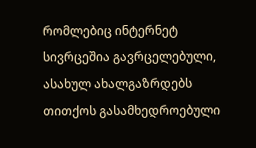რომლებიც ინტერნეტ სივრცეშია გავრცელებული, ასახულ ახალგაზრდებს თითქოს გასამხედროებული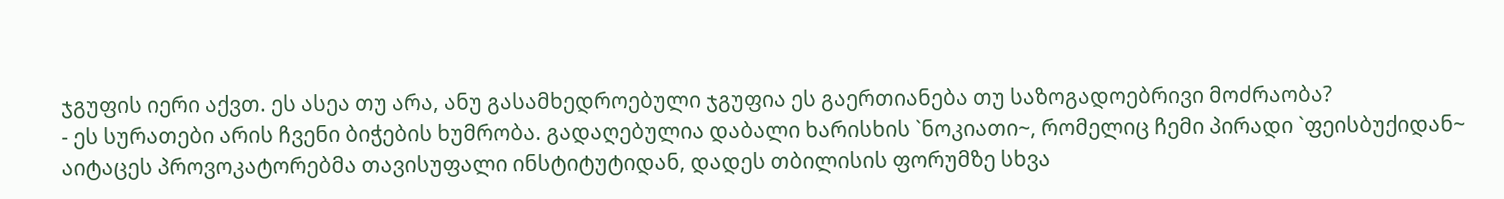ჯგუფის იერი აქვთ. ეს ასეა თუ არა, ანუ გასამხედროებული ჯგუფია ეს გაერთიანება თუ საზოგადოებრივი მოძრაობა?
- ეს სურათები არის ჩვენი ბიჭების ხუმრობა. გადაღებულია დაბალი ხარისხის `ნოკიათი~, რომელიც ჩემი პირადი `ფეისბუქიდან~ აიტაცეს პროვოკატორებმა თავისუფალი ინსტიტუტიდან, დადეს თბილისის ფორუმზე სხვა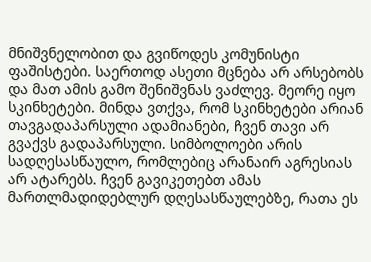მნიშვნელობით და გვიწოდეს კომუნისტი ფაშისტები. საერთოდ ასეთი მცნება არ არსებობს და მათ ამის გამო შენიშვნას ვაძლევ. მეორე იყო სკინხეტები. მინდა ვთქვა, რომ სკინხეტები არიან თავგადაპარსული ადამიანები, ჩვენ თავი არ გვაქვს გადაპარსული. სიმბოლოები არის სადღესასწაულო, რომლებიც არანაირ აგრესიას არ ატარებს. ჩვენ გავიკეთებთ ამას მართლმადიდებლურ დღესასწაულებზე, რათა ეს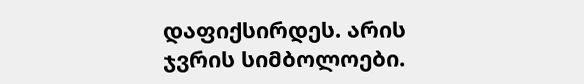დაფიქსირდეს. არის ჯვრის სიმბოლოები.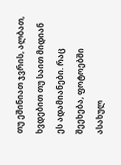თუ ეშინიათ ჯვრის, ალბათ, ხვდებით თუ საით მიდიან ეს ადამიანები. რაც შეეხება, ფოტოებში ასახულ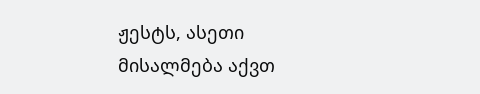ჟესტს, ასეთი მისალმება აქვთ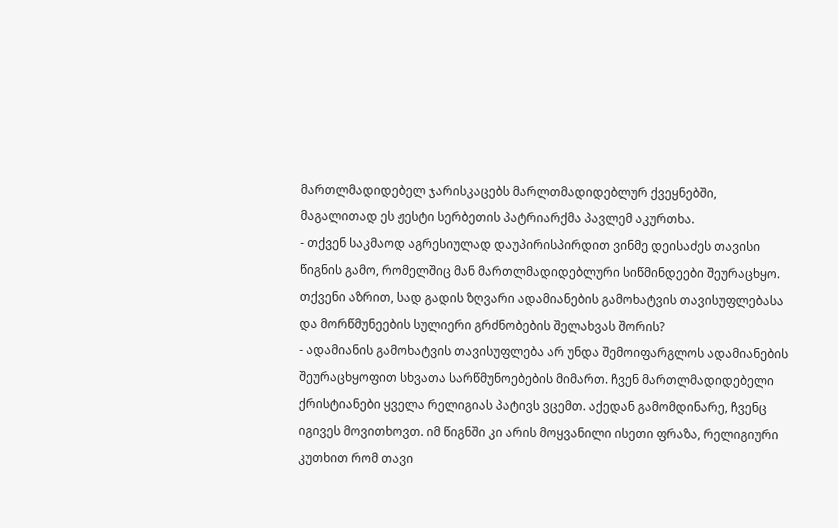მართლმადიდებელ ჯარისკაცებს მარლთმადიდებლურ ქვეყნებში, მაგალითად ეს ჟესტი სერბეთის პატრიარქმა პავლემ აკურთხა.
- თქვენ საკმაოდ აგრესიულად დაუპირისპირდით ვინმე დეისაძეს თავისი წიგნის გამო, რომელშიც მან მართლმადიდებლური სიწმინდეები შეურაცხყო. თქვენი აზრით, სად გადის ზღვარი ადამიანების გამოხატვის თავისუფლებასა და მორწმუნეების სულიერი გრძნობების შელახვას შორის?
- ადამიანის გამოხატვის თავისუფლება არ უნდა შემოიფარგლოს ადამიანების შეურაცხყოფით სხვათა სარწმუნოებების მიმართ. ჩვენ მართლმადიდებელი ქრისტიანები ყველა რელიგიას პატივს ვცემთ. აქედან გამომდინარე, ჩვენც იგივეს მოვითხოვთ. იმ წიგნში კი არის მოყვანილი ისეთი ფრაზა, რელიგიური კუთხით რომ თავი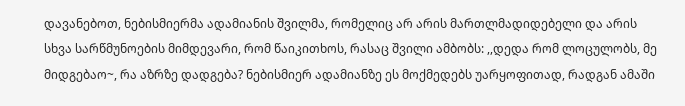დავანებოთ, ნებისმიერმა ადამიანის შვილმა, რომელიც არ არის მართლმადიდებელი და არის სხვა სარწმუნოების მიმდევარი, რომ წაიკითხოს, რასაც შვილი ამბობს: ,,დედა რომ ლოცულობს, მე მიდგებაო~, რა აზრზე დადგება? ნებისმიერ ადამიანზე ეს მოქმედებს უარყოფითად, რადგან ამაში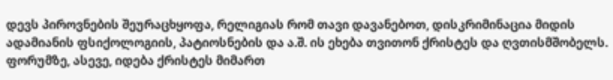დევს პიროვნების შეურაცხყოფა, რელიგიას რომ თავი დავანებოთ, დისკრიმინაცია მიდის ადამიანის ფსიქოლოგიის, პატიოსნების და ა.შ. ის ეხება თვითონ ქრისტეს და ღვთისმშობელს. ფორუმზე, ასევე, იდება ქრისტეს მიმართ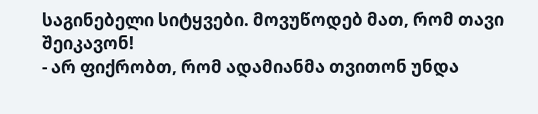საგინებელი სიტყვები. მოვუწოდებ მათ, რომ თავი შეიკავონ!
- არ ფიქრობთ, რომ ადამიანმა თვითონ უნდა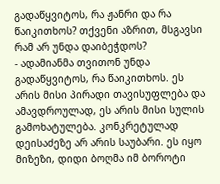გადაწყვიტოს, რა ჟანრი და რა წაიკითხოს? თქვენი აზრით, მსგავსი რამ არ უნდა დაიბეჭდოს?
- ადამიანმა თვითონ უნდა გადაწყვიტოს, რა წაიკითხოს. ეს არის მისი პირადი თავისუფლება და ამავდროულად, ეს არის მისი სულის გამოხატულება. კონკრეტულად დეისაძეზე არ არის საუბარი. ეს იყო მიზეზი, დიდი ბოღმა იმ ბოროტი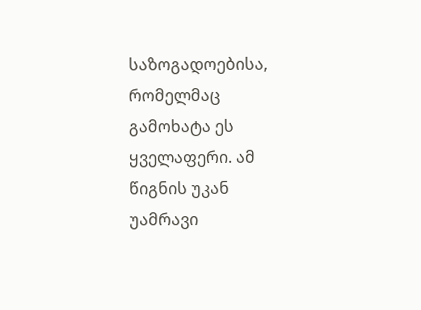საზოგადოებისა, რომელმაც გამოხატა ეს ყველაფერი. ამ წიგნის უკან უამრავი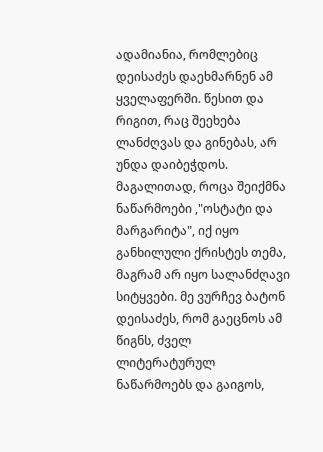ადამიანია, რომლებიც დეისაძეს დაეხმარნენ ამ ყველაფერში. წესით და რიგით, რაც შეეხება ლანძღვას და გინებას, არ უნდა დაიბეჭდოს. მაგალითად, როცა შეიქმნა ნაწარმოები ,"ოსტატი და მარგარიტა", იქ იყო განხილული ქრისტეს თემა, მაგრამ არ იყო სალანძღავი სიტყვები. მე ვურჩევ ბატონ დეისაძეს, რომ გაეცნოს ამ წიგნს, ძველ ლიტერატურულ ნაწარმოებს და გაიგოს,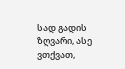სად გადის ზღვარი, ასე ვთქვათ,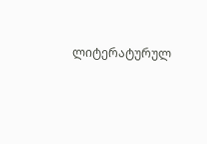ლიტერატურულ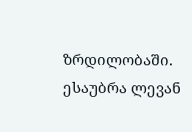ზრდილობაში.
ესაუბრა ლევან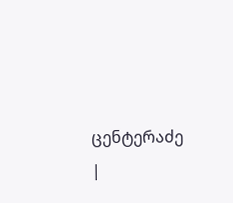ცენტერაძე
|